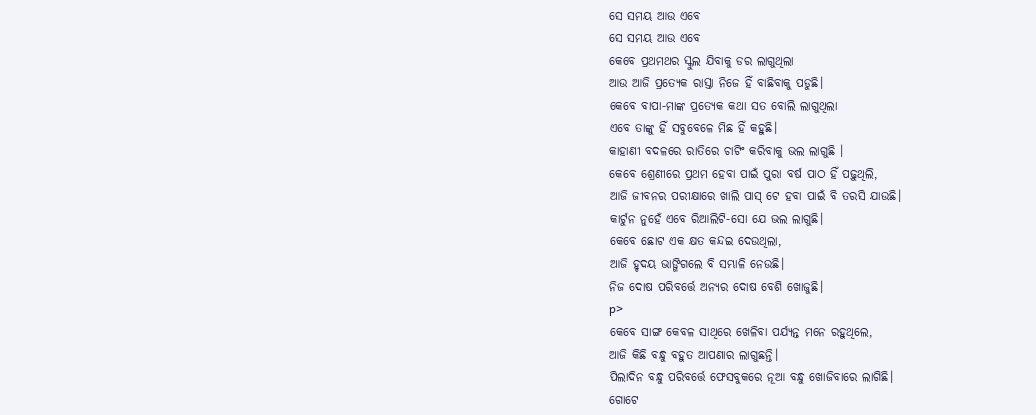ସେ ସମୟ ଆଉ ଏବେ
ସେ ସମୟ ଆଉ ଏବେ
କେବେ ପ୍ରଥମଥର ସ୍କୁଲ ଯିବାକୁ ଡର ଲାଗୁଥିଲା
ଆଉ ଆଜି ପ୍ରତ୍ୟେକ ରାସ୍ତା ନିଜେ ହିଁ ବାଛିବାକୁ ପଡୁଛି।
କେବେ ବାପା-ମାଙ୍କ ପ୍ରତ୍ୟେକ କଥା ସତ ବୋଲି ଲାଗୁଥିଲା
ଏବେ ତାଙ୍କୁ ହିଁ ସବୁବେଳେ ମିଛ ହିଁ କହୁଛି।
କାହାଣୀ ବଦଳରେ ରାତିରେ ଚାଟିଂ କରିବାକୁ ଭଲ ଲାଗୁଛି ।
କେବେ ଶ୍ରେଣୀରେ ପ୍ରଥମ ହେବା ପାଇଁ ପୁରା ବର୍ଷ ପାଠ ହିଁ ପଢ଼ୁଥିଲି,
ଆଜି ଜୀବନର ପରୀକ୍ଷାରେ ଖାଲି ପାସ୍ ଟେ ହବା ପାଇଁ ବି ତରସି ଯାଉଛି।
କାର୍ଟୁନ ନୁହେଁ ଏବେ ରିଆଲିଟି-ସୋ ଯେ ଭଲ ଲାଗୁଛି।
କେବେ ଛୋଟ ଏକ କ୍ଷତ କନ୍ଦଇ ଦେଉଥିଲା,
ଆଜି ହୃଦୟ ଭାଙ୍ଗିଗଲେ ବି ସମ୍ଭାଳି ନେଉଛି।
ନିଜ ଦୋଷ ପରିବର୍ତ୍ତେ ଅନ୍ୟର ଦୋଷ ବେଶି ଖୋଜୁଛି।
p>
କେବେ ସାଙ୍ଗ କେବଳ ସାଥିରେ ଖେଳିବା ପର୍ଯ୍ୟନ୍ତ ମନେ ରହୁଥିଲେ,
ଆଜି କିଛି ବନ୍ଧୁ ବହୁତ ଆପଣାର ଲାଗୁଛନ୍ତି।
ପିଲାଦିନ ବନ୍ଧୁ ପରିବର୍ତ୍ତେ ଫେସବୁକରେ ନୂଆ ବନ୍ଧୁ ଖୋଜିବାରେ ଲାଗିଛି।
ଗୋଟେ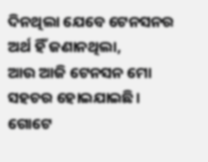ଦିନଥିଲା ଯେବେ ଟେନସନର ଅର୍ଥ ହିଁ ଜଣାନଥିଲା,
ଆଉ ଆଜି ଟେନସନ ମୋ ସହଚର ହୋଇଯାଇଛି।
ଗୋଟେ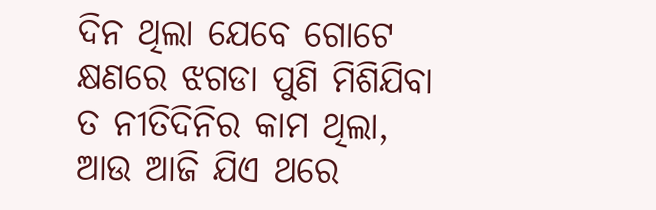ଦିନ ଥିଲା ଯେବେ ଗୋଟେ କ୍ଷଣରେ ଝଗଡା ପୁଣି ମିଶିଯିବା ତ ନୀତିଦିନିର କାମ ଥିଲା,
ଆଉ ଆଜି ଯିଏ ଥରେ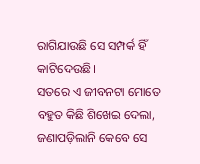ରାଗିଯାଉଛି ସେ ସମ୍ପର୍କ ହିଁ କାଟିଦେଉଛି।
ସତରେ ଏ ଜୀବନଟା ମୋତେ ବହୁତ କିଛି ଶିଖେଇ ଦେଲା,
ଜଣାପଡ଼ିଲାନି କେବେ ସେ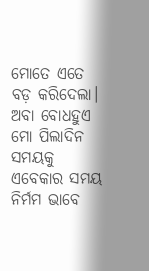ମୋତେ ଏତେ ବଡ଼ କରିଦେଲା।
ଅବା ବୋଧହୁଏ ମୋ ପିଲାଦିନ ସମୟକୁ ଏବେକାର ସମୟ ନିର୍ମମ ଭାବେ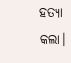ହତ୍ୟା କଲା।